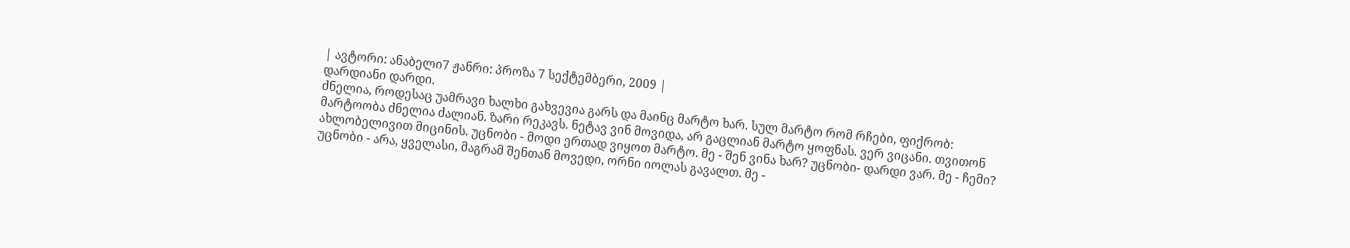| ავტორი: ანაბელი7 ჟანრი: პროზა 7 სექტემბერი, 2009 |
დარდიანი დარდი.
ძნელია, როდესაც უამრავი ხალხი გახვევია გარს და მაინც მარტო ხარ. სულ მარტო რომ რჩები, ფიქრობ: მარტოობა ძნელია ძალიან. ზარი რეკავს. ნეტავ ვინ მოვიდა, არ გაცლიან მარტო ყოფნას. ვერ ვიცანი. თვითონ ახლობელივით მიცინის. უცნობი - მოდი ერთად ვიყოთ მარტო. მე - შენ ვინა ხარ? უცნობი- დარდი ვარ. მე - ჩემი? უცნობი - არა, ყველასი, მაგრამ შენთან მოვედი, ორნი იოლას გავალთ. მე -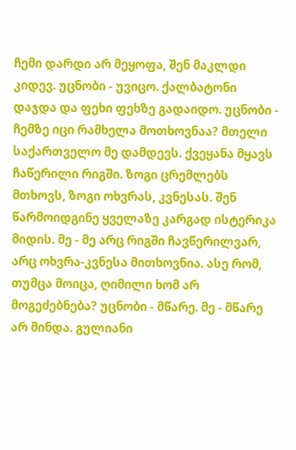ჩემი დარდი არ მეყოფა, შენ მაკლდი კიდევ. უცნობი - უვიცო. ქალბატონი დაჯდა და ფეხი ფეხზე გადაიდო. უცნობი - ჩემზე იცი რამხელა მოთხოვნაა? მთელი საქართველო მე დამდევს. ქვეყანა მყავს ჩაწერილი რიგში. ზოგი ცრემლებს მთხოვს, ზოგი ოხვრას, კვნესას. შენ წარმოიდგინე ყველაზე კარგად ისტერიკა მიდის. მე - მე არც რიგში ჩავწერილვარ, არც ოხვრა-კვნესა მითხოვნია. ასე რომ, თუმცა მოიცა, ღიმილი ხომ არ მოგეძებნება? უცნობი - მწარე. მე - მწარე არ მინდა. გულიანი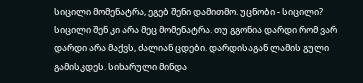სიცილი მომენატრა, ეგებ შენი დამითმო. უცნობი - სიცილი? სიცილი შენ კი არა მეც მომენატრა. თუ გგონია დარდი რომ ვარ დარდი არა მაქვს, ძალიან ცდები. დარდისაგან ლამის გული გამისკდეს. სიხარული მინდა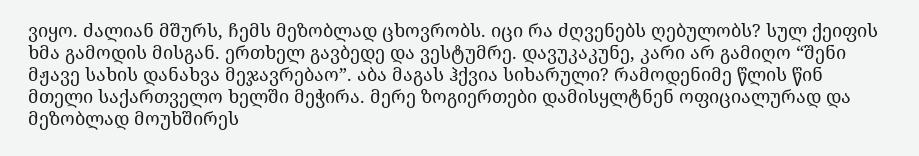ვიყო. ძალიან მშურს, ჩემს მეზობლად ცხოვრობს. იცი რა ძღვენებს ღებულობს? სულ ქეიფის ხმა გამოდის მისგან. ერთხელ გავბედე და ვესტუმრე. დავუკაკუნე, კარი არ გამიღო “შენი მჟავე სახის დანახვა მეჯავრებაო”. აბა მაგას ჰქვია სიხარული? რამოდენიმე წლის წინ მთელი საქართველო ხელში მეჭირა. მერე ზოგიერთები დამისყლტნენ ოფიციალურად და მეზობლად მოუხშირეს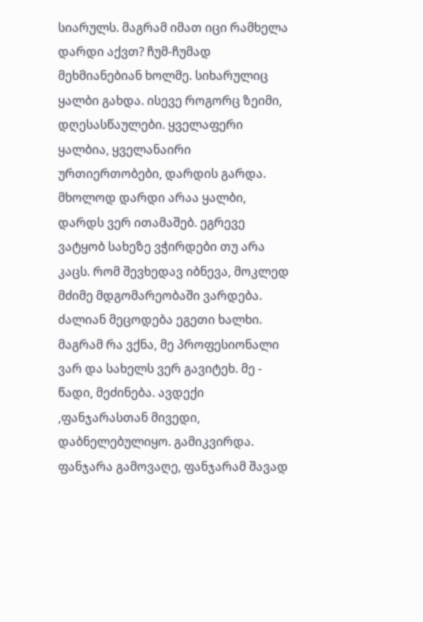სიარულს. მაგრამ იმათ იცი რამხელა დარდი აქვთ? ჩუმ-ჩუმად მეხმიანებიან ხოლმე. სიხარულიც ყალბი გახდა. ისევე როგორც ზეიმი, დღესასწაულები. ყველაფერი ყალბია, ყველანაირი ურთიერთობები, დარდის გარდა. მხოლოდ დარდი არაა ყალბი, დარდს ვერ ითამაშებ. ეგრევე ვატყობ სახეზე ვჭირდები თუ არა კაცს. რომ შევხედავ იბნევა, მოკლედ მძიმე მდგომარეობაში ვარდება. ძალიან მეცოდება ეგეთი ხალხი. მაგრამ რა ვქნა, მე პროფესიონალი ვარ და სახელს ვერ გავიტეხ. მე - წადი, მეძინება. ავდექი ,ფანჯარასთან მივედი, დაბნელებულიყო. გამიკვირდა. ფანჯარა გამოვაღე, ფანჯარამ შავად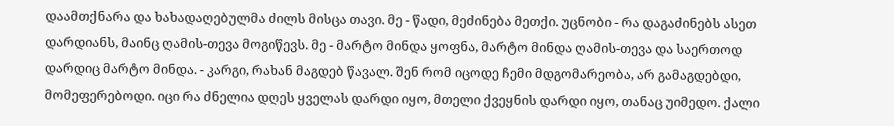დაამთქნარა და ხახადაღებულმა ძილს მისცა თავი. მე - წადი, მეძინება მეთქი. უცნობი - რა დაგაძინებს ასეთ დარდიანს, მაინც ღამის-თევა მოგიწევს. მე - მარტო მინდა ყოფნა, მარტო მინდა ღამის-თევა და საერთოდ დარდიც მარტო მინდა. - კარგი, რახან მაგდებ წავალ. შენ რომ იცოდე ჩემი მდგომარეობა, არ გამაგდებდი, მომეფერებოდი. იცი რა ძნელია დღეს ყველას დარდი იყო, მთელი ქვეყნის დარდი იყო, თანაც უიმედო. ქალი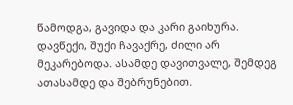წამოდგა, გავიდა და კარი გაიხურა. დავწექი, შუქი ჩავაქრე, ძილი არ მეკარებოდა. ასამდე დავითვალე, შემდეგ ათასამდე და შებრუნებით.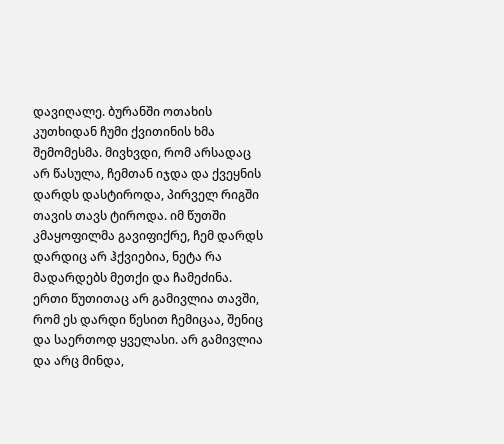დავიღალე. ბურანში ოთახის კუთხიდან ჩუმი ქვითინის ხმა შემომესმა. მივხვდი, რომ არსადაც არ წასულა, ჩემთან იჯდა და ქვეყნის დარდს დასტიროდა, პირველ რიგში თავის თავს ტიროდა. იმ წუთში კმაყოფილმა გავიფიქრე, ჩემ დარდს დარდიც არ ჰქვიებია, ნეტა რა მადარდებს მეთქი და ჩამეძინა. ერთი წუთითაც არ გამივლია თავში, რომ ეს დარდი წესით ჩემიცაა, შენიც და საერთოდ ყველასი. არ გამივლია და არც მინდა,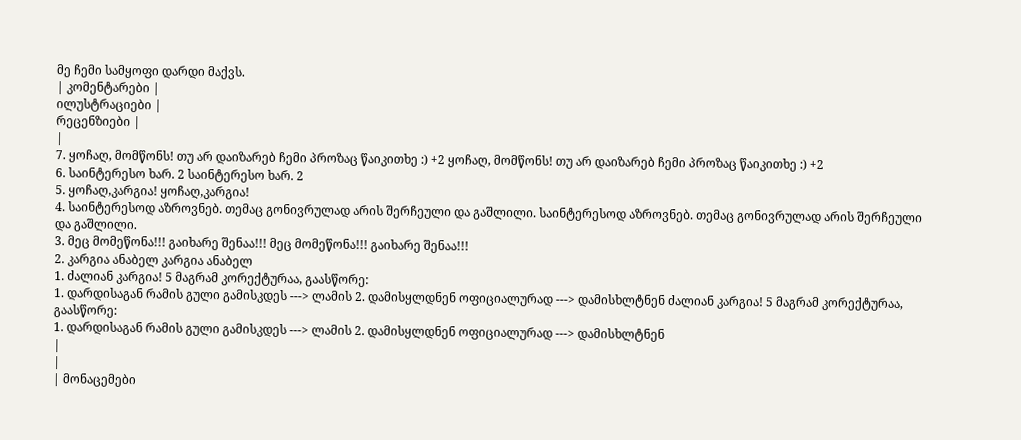მე ჩემი სამყოფი დარდი მაქვს.
| კომენტარები |
ილუსტრაციები |
რეცენზიები |
|
7. ყოჩაღ, მომწონს! თუ არ დაიზარებ ჩემი პროზაც წაიკითხე :) +2 ყოჩაღ, მომწონს! თუ არ დაიზარებ ჩემი პროზაც წაიკითხე :) +2
6. საინტერესო ხარ. 2 საინტერესო ხარ. 2
5. ყოჩაღ,კარგია! ყოჩაღ,კარგია!
4. საინტერესოდ აზროვნებ. თემაც გონივრულად არის შერჩეული და გაშლილი. საინტერესოდ აზროვნებ. თემაც გონივრულად არის შერჩეული და გაშლილი.
3. მეც მომეწონა!!! გაიხარე შენაა!!! მეც მომეწონა!!! გაიხარე შენაა!!!
2. კარგია ანაბელ კარგია ანაბელ
1. ძალიან კარგია! 5 მაგრამ კორექტურაა, გაასწორე:
1. დარდისაგან რამის გული გამისკდეს ---> ლამის 2. დამისყლდნენ ოფიციალურად ---> დამისხლტნენ ძალიან კარგია! 5 მაგრამ კორექტურაა, გაასწორე:
1. დარდისაგან რამის გული გამისკდეს ---> ლამის 2. დამისყლდნენ ოფიციალურად ---> დამისხლტნენ
|
|
| მონაცემები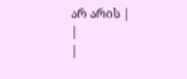არ არის |
|
|